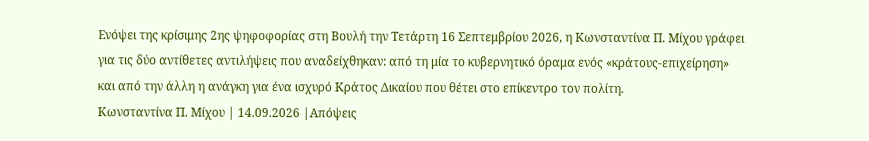Ενόψει της κρίσιμης 2ης ψηφοφορίας στη Βουλή την Τετάρτη 16 Σεπτεμβρίου 2026, η Κωνσταντίνα Π. Μίχου γράφει για τις δύο αντίθετες αντιλήψεις που αναδείχθηκαν: από τη μία το κυβερνητικό όραμα ενός «κράτους-επιχείρηση» και από την άλλη η ανάγκη για ένα ισχυρό Κράτος Δικαίου που θέτει στο επίκεντρο τον πολίτη.
Κωνσταντίνα Π. Μίχου | 14.09.2026 |Απόψεις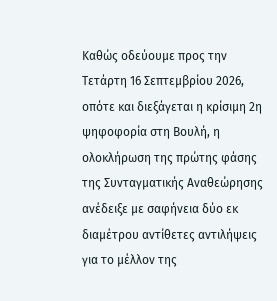Καθώς οδεύουμε προς την Τετάρτη 16 Σεπτεμβρίου 2026, οπότε και διεξάγεται η κρίσιμη 2η ψηφοφορία στη Βουλή, η ολοκλήρωση της πρώτης φάσης της Συνταγματικής Αναθεώρησης ανέδειξε με σαφήνεια δύο εκ διαμέτρου αντίθετες αντιλήψεις για το μέλλον της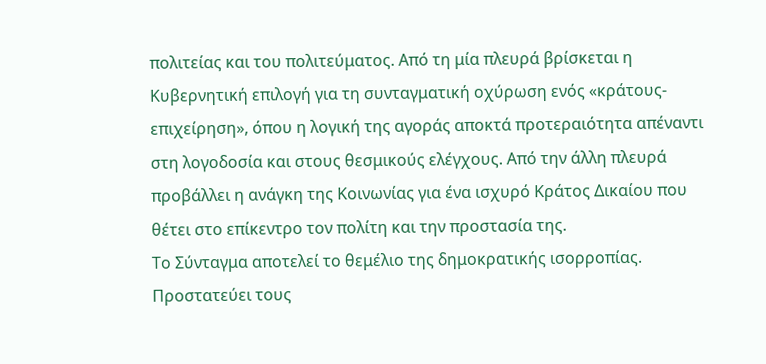πολιτείας και του πολιτεύματος. Από τη μία πλευρά βρίσκεται η Κυβερνητική επιλογή για τη συνταγματική οχύρωση ενός «κράτους-επιχείρηση», όπου η λογική της αγοράς αποκτά προτεραιότητα απέναντι στη λογοδοσία και στους θεσμικούς ελέγχους. Από την άλλη πλευρά προβάλλει η ανάγκη της Κοινωνίας για ένα ισχυρό Κράτος Δικαίου που θέτει στο επίκεντρο τον πολίτη και την προστασία της.
Το Σύνταγμα αποτελεί το θεμέλιο της δημοκρατικής ισορροπίας. Προστατεύει τους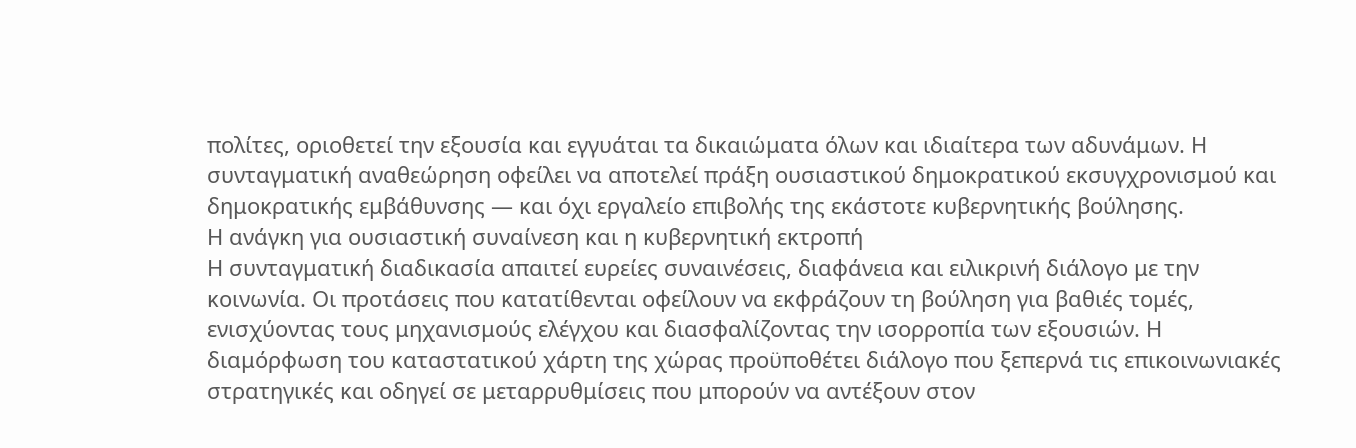πολίτες, οριοθετεί την εξουσία και εγγυάται τα δικαιώματα όλων και ιδιαίτερα των αδυνάμων. Η συνταγματική αναθεώρηση οφείλει να αποτελεί πράξη ουσιαστικού δημοκρατικού εκσυγχρονισμού και δημοκρατικής εμβάθυνσης — και όχι εργαλείο επιβολής της εκάστοτε κυβερνητικής βούλησης.
Η ανάγκη για ουσιαστική συναίνεση και η κυβερνητική εκτροπή
Η συνταγματική διαδικασία απαιτεί ευρείες συναινέσεις, διαφάνεια και ειλικρινή διάλογο με την κοινωνία. Οι προτάσεις που κατατίθενται οφείλουν να εκφράζουν τη βούληση για βαθιές τομές, ενισχύοντας τους μηχανισμούς ελέγχου και διασφαλίζοντας την ισορροπία των εξουσιών. Η διαμόρφωση του καταστατικού χάρτη της χώρας προϋποθέτει διάλογο που ξεπερνά τις επικοινωνιακές στρατηγικές και οδηγεί σε μεταρρυθμίσεις που μπορούν να αντέξουν στον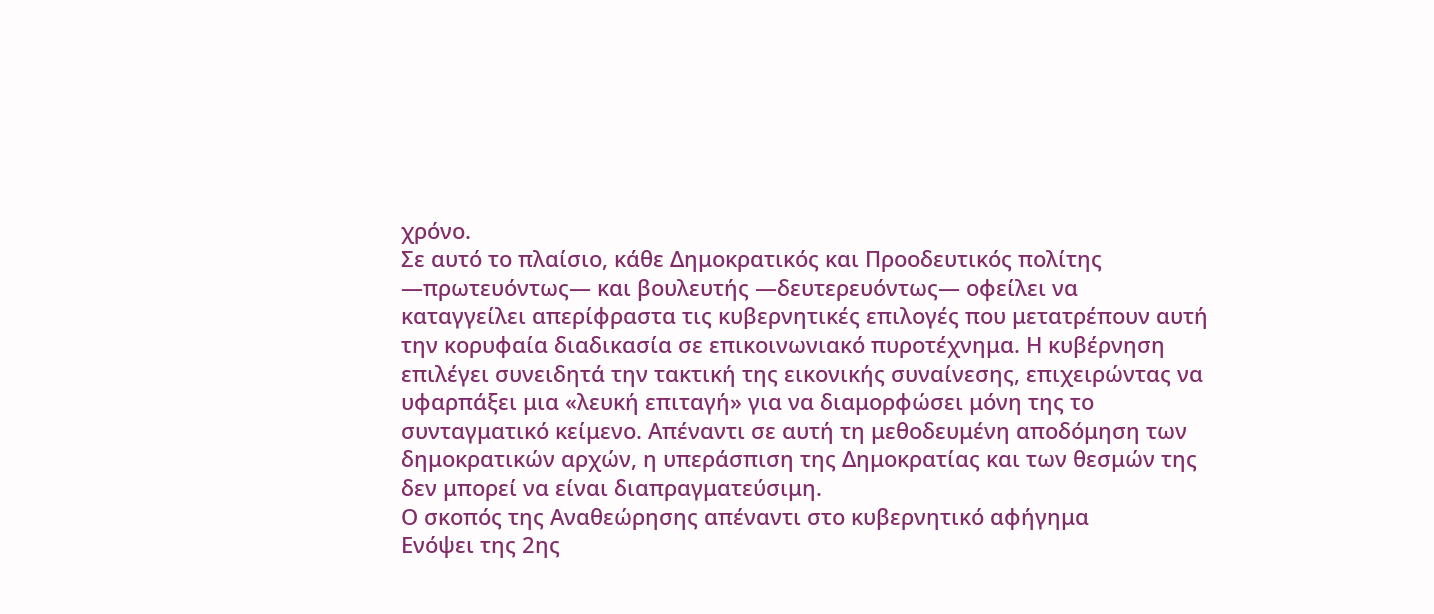χρόνο.
Σε αυτό το πλαίσιο, κάθε Δημοκρατικός και Προοδευτικός πολίτης —πρωτευόντως— και βουλευτής —δευτερευόντως— οφείλει να καταγγείλει απερίφραστα τις κυβερνητικές επιλογές που μετατρέπουν αυτή την κορυφαία διαδικασία σε επικοινωνιακό πυροτέχνημα. Η κυβέρνηση επιλέγει συνειδητά την τακτική της εικονικής συναίνεσης, επιχειρώντας να υφαρπάξει μια «λευκή επιταγή» για να διαμορφώσει μόνη της το συνταγματικό κείμενο. Απέναντι σε αυτή τη μεθοδευμένη αποδόμηση των δημοκρατικών αρχών, η υπεράσπιση της Δημοκρατίας και των θεσμών της δεν μπορεί να είναι διαπραγματεύσιμη.
Ο σκοπός της Αναθεώρησης απέναντι στο κυβερνητικό αφήγημα
Ενόψει της 2ης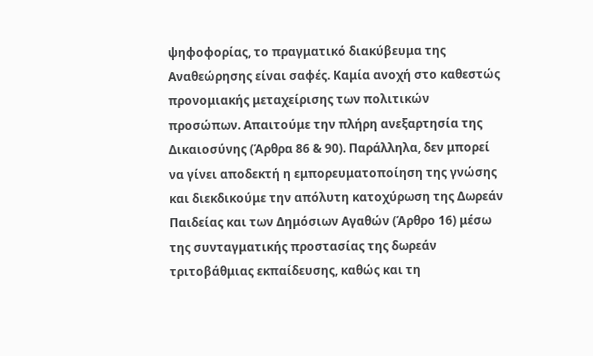ψηφοφορίας, το πραγματικό διακύβευμα της Αναθεώρησης είναι σαφές. Καμία ανοχή στο καθεστώς προνομιακής μεταχείρισης των πολιτικών προσώπων. Απαιτούμε την πλήρη ανεξαρτησία της Δικαιοσύνης (Άρθρα 86 & 90). Παράλληλα, δεν μπορεί να γίνει αποδεκτή η εμπορευματοποίηση της γνώσης και διεκδικούμε την απόλυτη κατοχύρωση της Δωρεάν Παιδείας και των Δημόσιων Αγαθών (Άρθρο 16) μέσω της συνταγματικής προστασίας της δωρεάν τριτοβάθμιας εκπαίδευσης, καθώς και τη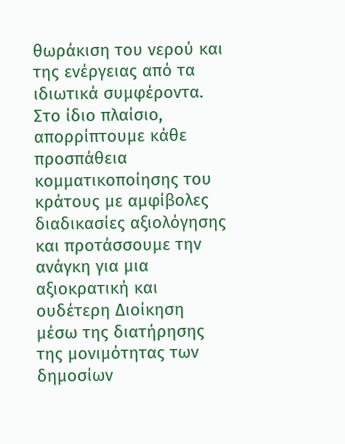θωράκιση του νερού και της ενέργειας από τα ιδιωτικά συμφέροντα.
Στο ίδιο πλαίσιο, απορρίπτουμε κάθε προσπάθεια κομματικοποίησης του κράτους με αμφίβολες διαδικασίες αξιολόγησης και προτάσσουμε την ανάγκη για μια αξιοκρατική και ουδέτερη Διοίκηση μέσω της διατήρησης της μονιμότητας των δημοσίων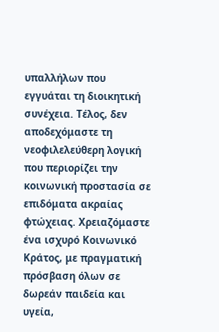υπαλλήλων που εγγυάται τη διοικητική συνέχεια. Τέλος, δεν αποδεχόμαστε τη νεοφιλελεύθερη λογική που περιορίζει την κοινωνική προστασία σε επιδόματα ακραίας φτώχειας. Χρειαζόμαστε ένα ισχυρό Κοινωνικό Κράτος, με πραγματική πρόσβαση όλων σε δωρεάν παιδεία και υγεία,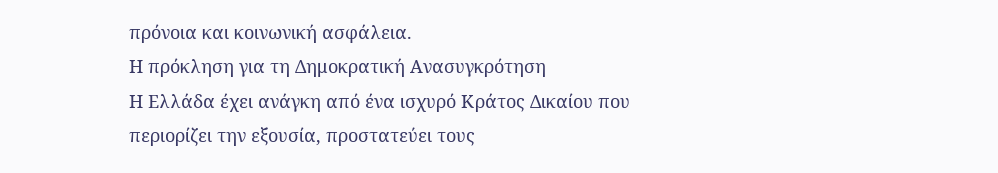πρόνοια και κοινωνική ασφάλεια.
Η πρόκληση για τη Δημοκρατική Ανασυγκρότηση
Η Ελλάδα έχει ανάγκη από ένα ισχυρό Κράτος Δικαίου που περιορίζει την εξουσία, προστατεύει τους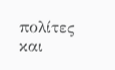πολίτες και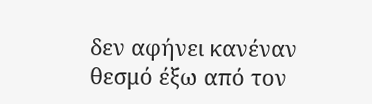δεν αφήνει κανέναν θεσμό έξω από τον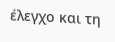έλεγχο και τη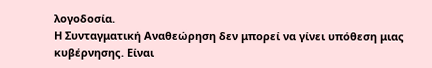λογοδοσία.
Η Συνταγματική Αναθεώρηση δεν μπορεί να γίνει υπόθεση μιας κυβέρνησης. Είναι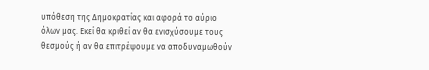υπόθεση της Δημοκρατίας και αφορά το αύριο όλων μας. Εκεί θα κριθεί αν θα ενισχύσουμε τους θεσμούς ή αν θα επιτρέψουμε να αποδυναμωθούν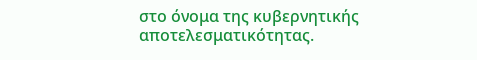στο όνομα της κυβερνητικής αποτελεσματικότητας.